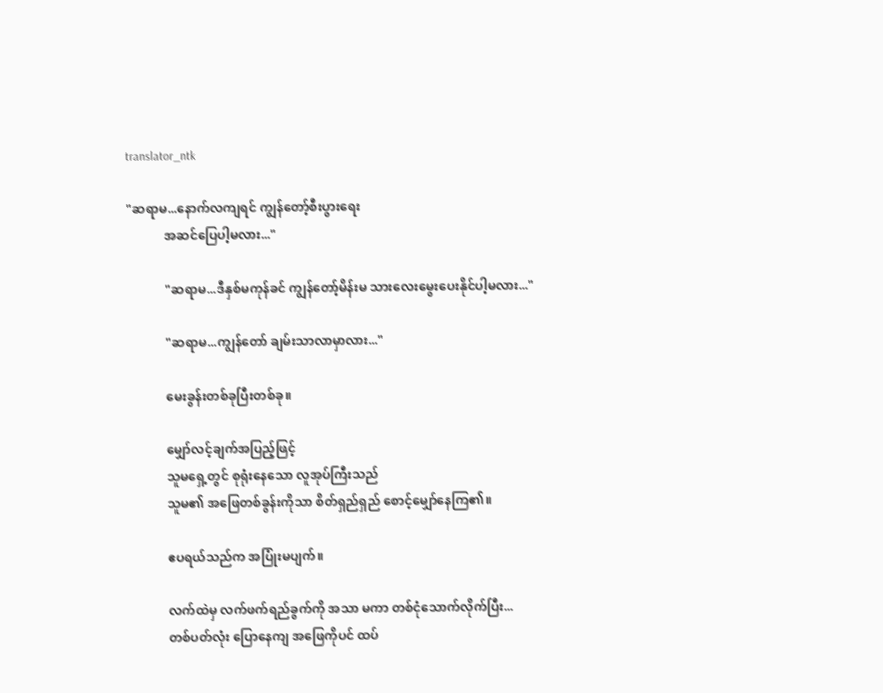translator_ntk

"ဆရာမ...နောက်လကျရင် ကျွန်တော့်စီးပွားရေး
            အဆင်ပြေပါ့မလား..."

            "ဆရာမ...ဒီနှစ်မကုန်ခင် ကျွန်တော့်မိန်းမ သားလေးမွေးပေးနိုင်ပါ့မလား..."

            "ဆရာမ...ကျွန်တော် ချမ်းသာလာမှာလား..."

            မေးခွန်းတစ်ခုပြီးတစ်ခု။

            မျှော်လင့်ချက်အပြည့်ဖြင့်
            သူမရှေ့တွင် စုရုံးနေသော လူအုပ်ကြီးသည်
            သူမ၏ အဖြေတစ်ခွန်းကိုသာ စိတ်ရှည်ရှည် စောင့်မျှော်နေကြ၏။

            ဧပရယ်သည်က အပြုံးမပျက်။

            လက်ထဲမှ လက်ဖက်ရည်ခွက်ကို အသာ မကာ တစ်ငုံသောက်လိုက်ပြီး...
            တစ်ပတ်လုံး ပြောနေကျ အဖြေကိုပင် ထပ်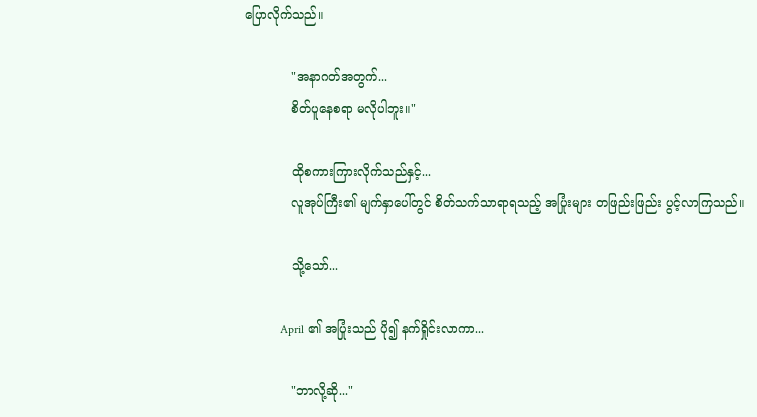ပြောလိုက်သည်။

            "အနာဂတ်အတွက်...
            စိတ်ပူနေစရာ မလိုပါဘူး။"

            ထိုစကားကြားလိုက်သည်နှင့်...
            လူအုပ်ကြီး၏ မျက်နှာပေါ်တွင် စိတ်သက်သာရာရသည့် အပြုံးများ တဖြည်းဖြည်း ပွင့်လာကြသည်။

            သို့သော်...

            April ၏ အပြုံးသည် ပို၍ နက်ရှိုင်းလာကာ...

            "ဘာလို့ဆို..."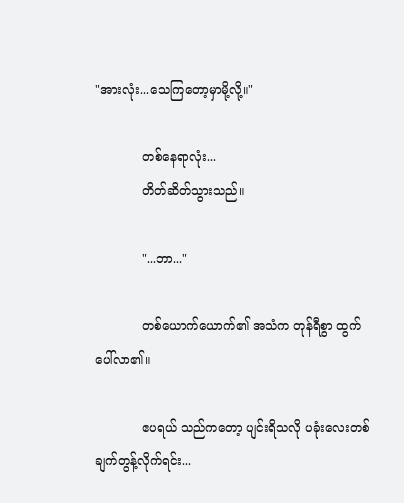"အားလုံး...သေကြတော့မှာမို့လို့။"

            တစ်နေရာလုံး...
            တိတ်ဆိတ်သွားသည်။

            "...ဘာ..."

            တစ်ယောက်ယောက်၏ အသံက တုန်ရီစွာ ထွက်ပေါ်လာ၏။

            ဧပရယ် သည်ကတော့ ပျင်းရိသလို ပခုံးလေးတစ်ချက်တွန့်လိုက်ရင်း...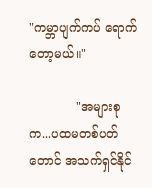"ကမ္ဘာပျက်ကပ် ရောက်တော့မယ်။"

            "အများစုက...ပထမတစ်ပတ်တောင် အသက်ရှင်နိုင်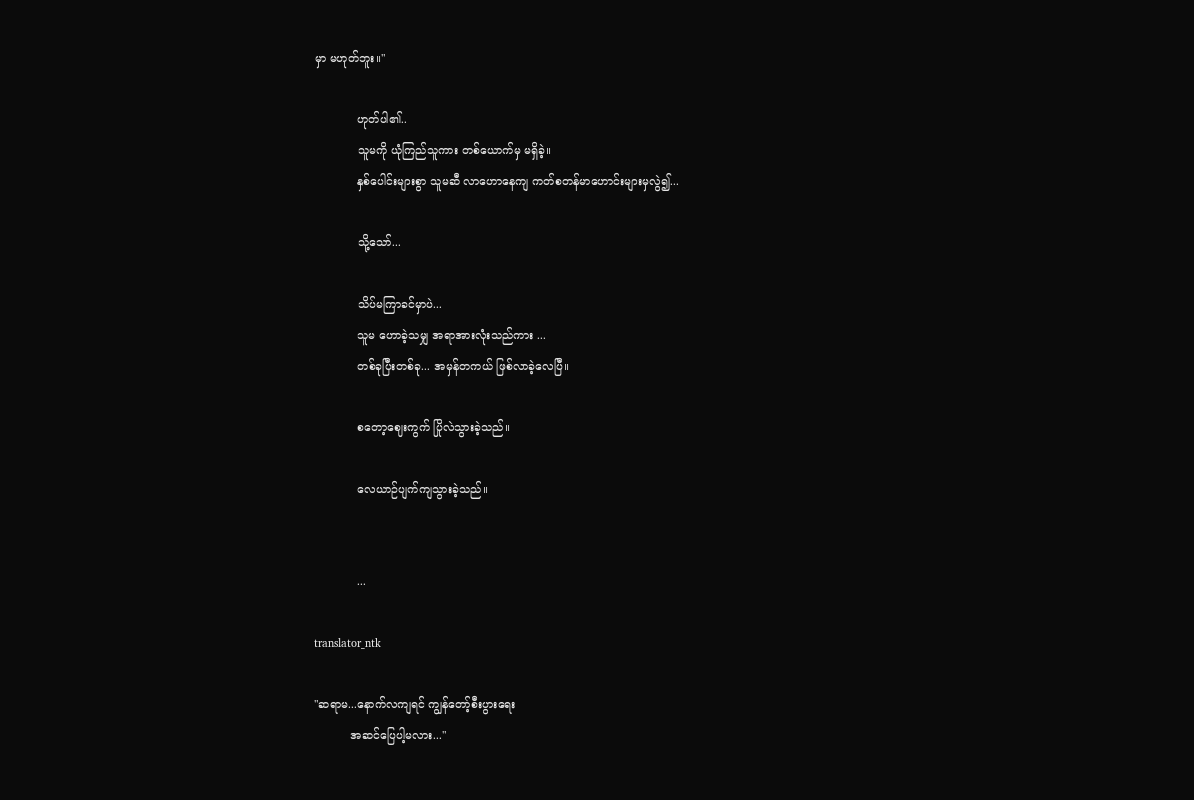မှာ မဟုတ်ဘူး။"

            ဟုတ်ပါ၏..
            သူမကို ယုံကြည်သူကား တစ်ယောက်မှ မရှိခဲ့။
            နှစ်ပေါင်းများစွာ သူမဆီ လာဟောနေကျ ကတ်စတန်မာဟောင်းများမှလွဲ၍...

            သို့သော်...

            သိပ်မကြာခင်မှာပဲ...
            သူမ ဟောခဲ့သမျှ အရာအားလုံးသည်ကား ...
            တစ်ခုပြီးတစ်ခု... အမှန်တကယ် ဖြစ်လာခဲ့လေပြီ။

            စတော့ဈေးကွက် ပြိုလဲသွားခဲ့သည်။

            လေယာဉ်ပျက်ကျသွားခဲ့သည်။


            ...

translator_ntk

"ဆရာမ...နောက်လကျရင် ကျွန်တော့်စီးပွားရေး
          အဆင်ပြေပါ့မလား..."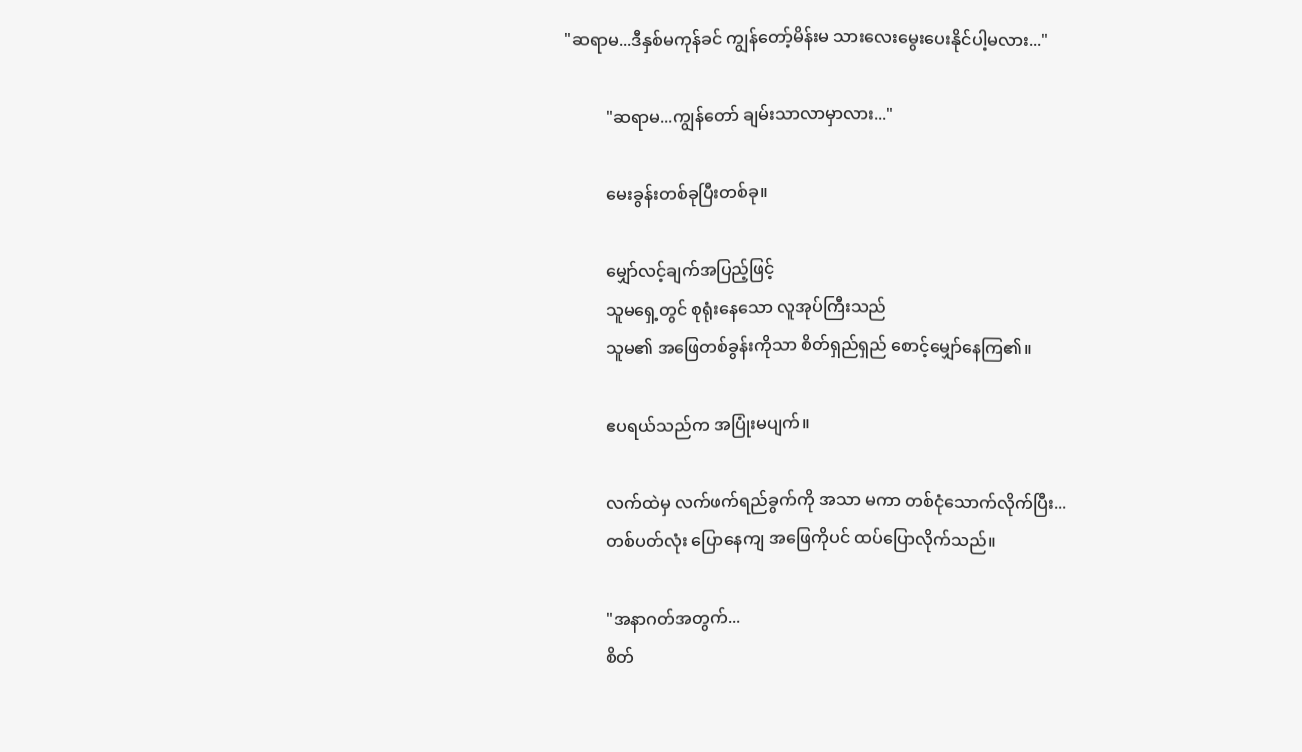"ဆရာမ...ဒီနှစ်မကုန်ခင် ကျွန်တော့်မိန်းမ သားလေးမွေးပေးနိုင်ပါ့မလား..."

          "ဆရာမ...ကျွန်တော် ချမ်းသာလာမှာလား..."

          မေးခွန်းတစ်ခုပြီးတစ်ခု။

          မျှော်လင့်ချက်အပြည့်ဖြင့်
          သူမရှေ့တွင် စုရုံးနေသော လူအုပ်ကြီးသည်
          သူမ၏ အဖြေတစ်ခွန်းကိုသာ စိတ်ရှည်ရှည် စောင့်မျှော်နေကြ၏။

          ဧပရယ်သည်က အပြုံးမပျက်။

          လက်ထဲမှ လက်ဖက်ရည်ခွက်ကို အသာ မကာ တစ်ငုံသောက်လိုက်ပြီး...
          တစ်ပတ်လုံး ပြောနေကျ အဖြေကိုပင် ထပ်ပြောလိုက်သည်။

          "အနာဂတ်အတွက်...
          စိတ်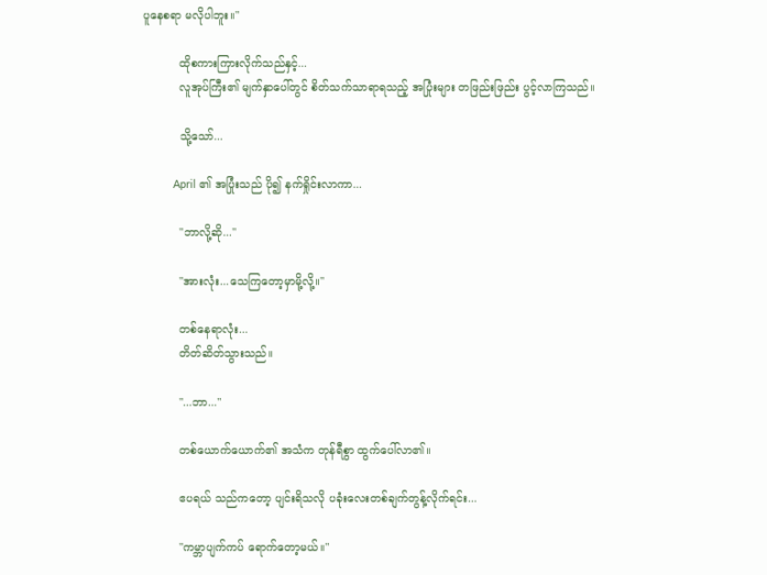ပူနေစရာ မလိုပါဘူး။"

          ထိုစကားကြားလိုက်သည်နှင့်...
          လူအုပ်ကြီး၏ မျက်နှာပေါ်တွင် စိတ်သက်သာရာရသည့် အပြုံးများ တဖြည်းဖြည်း ပွင့်လာကြသည်။

          သို့သော်...

          April ၏ အပြုံးသည် ပို၍ နက်ရှိုင်းလာကာ...

          "ဘာလို့ဆို..."

          "အားလုံး...သေကြတော့မှာမို့လို့။"

          တစ်နေရာလုံး...
          တိတ်ဆိတ်သွားသည်။

          "...ဘာ..."

          တစ်ယောက်ယောက်၏ အသံက တုန်ရီစွာ ထွက်ပေါ်လာ၏။

          ဧပရယ် သည်ကတော့ ပျင်းရိသလို ပခုံးလေးတစ်ချက်တွန့်လိုက်ရင်း...

          "ကမ္ဘာပျက်ကပ် ရောက်တော့မယ်။"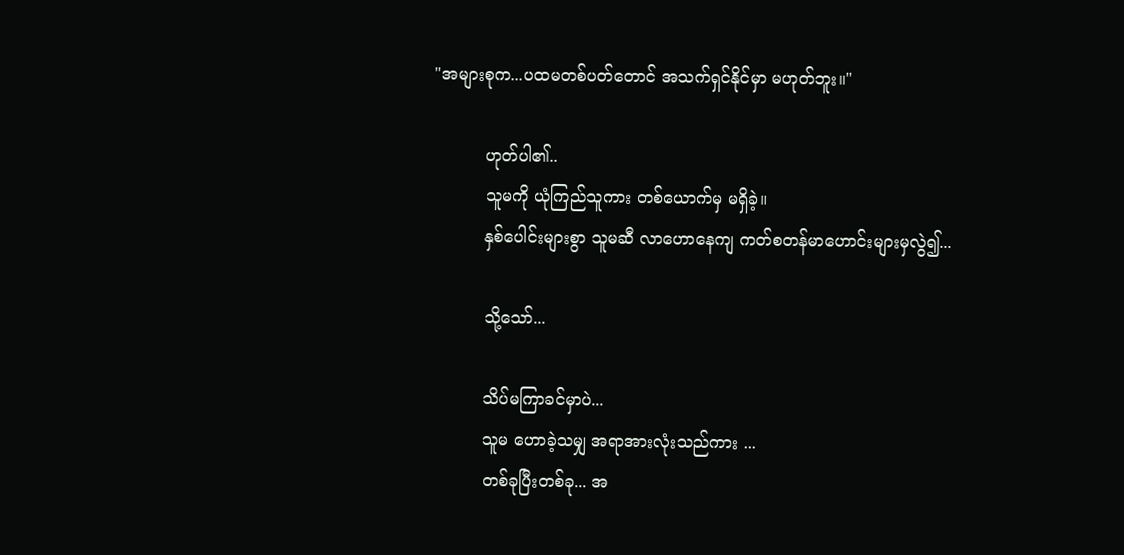"အများစုက...ပထမတစ်ပတ်တောင် အသက်ရှင်နိုင်မှာ မဟုတ်ဘူး။"

          ဟုတ်ပါ၏..
          သူမကို ယုံကြည်သူကား တစ်ယောက်မှ မရှိခဲ့။
          နှစ်ပေါင်းများစွာ သူမဆီ လာဟောနေကျ ကတ်စတန်မာဟောင်းများမှလွဲ၍...

          သို့သော်...

          သိပ်မကြာခင်မှာပဲ...
          သူမ ဟောခဲ့သမျှ အရာအားလုံးသည်ကား ...
          တစ်ခုပြီးတစ်ခု... အ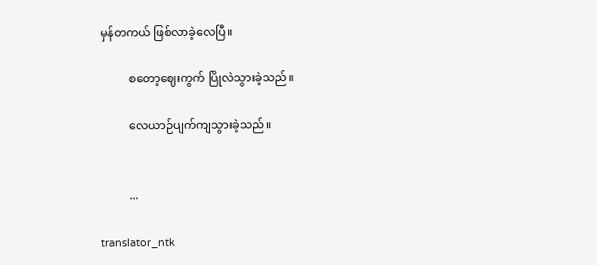မှန်တကယ် ဖြစ်လာခဲ့လေပြီ။

          စတော့ဈေးကွက် ပြိုလဲသွားခဲ့သည်။

          လေယာဉ်ပျက်ကျသွားခဲ့သည်။


          ...

translator_ntk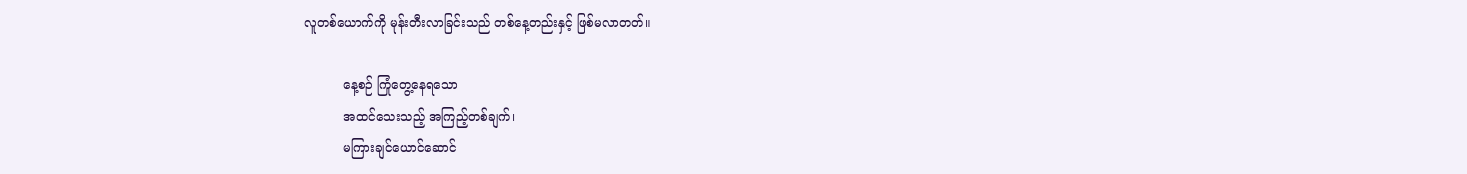လူတစ်ယောက်ကို မုန်းတီးလာခြင်းသည် တစ်နေ့တည်းနှင့် ဖြစ်မလာတတ်။

          နေ့စဉ် ကြုံတွေ့နေရသော
          အထင်သေးသည့် အကြည့်တစ်ချက်၊
          မကြားချင်ယောင်ဆောင်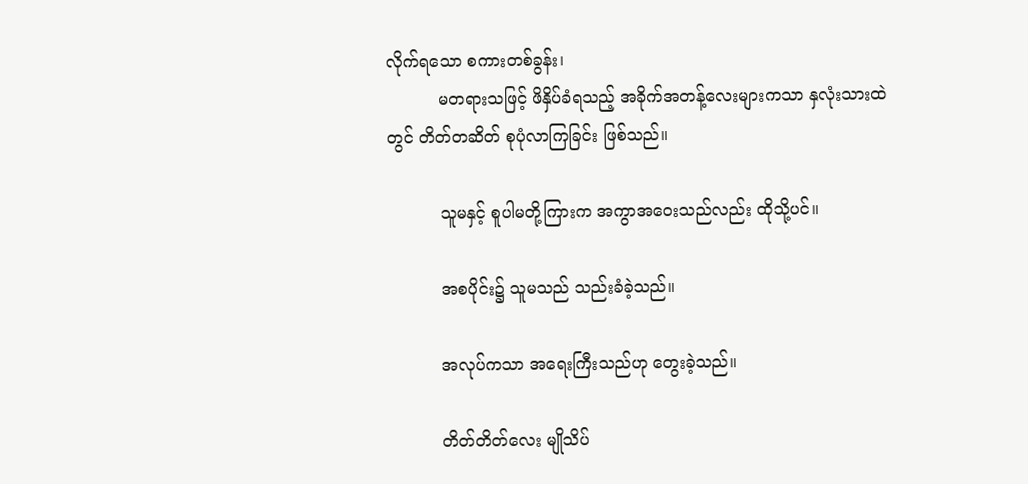လိုက်ရသော စကားတစ်ခွန်း၊
          မတရားသဖြင့် ဖိနှိပ်ခံရသည့် အခိုက်အတန့်လေးများကသာ နှလုံးသားထဲတွင် တိတ်တဆိတ် စုပုံလာကြခြင်း ဖြစ်သည်။

          သူမနှင့် စူပါမတို့ကြားက အကွာအဝေးသည်လည်း ထိုသို့ပင်။

          အစပိုင်း၌ သူမသည် သည်းခံခဲ့သည်။

          အလုပ်ကသာ အရေးကြီးသည်ဟု တွေးခဲ့သည်။

          တိတ်တိတ်လေး မျိုသိပ်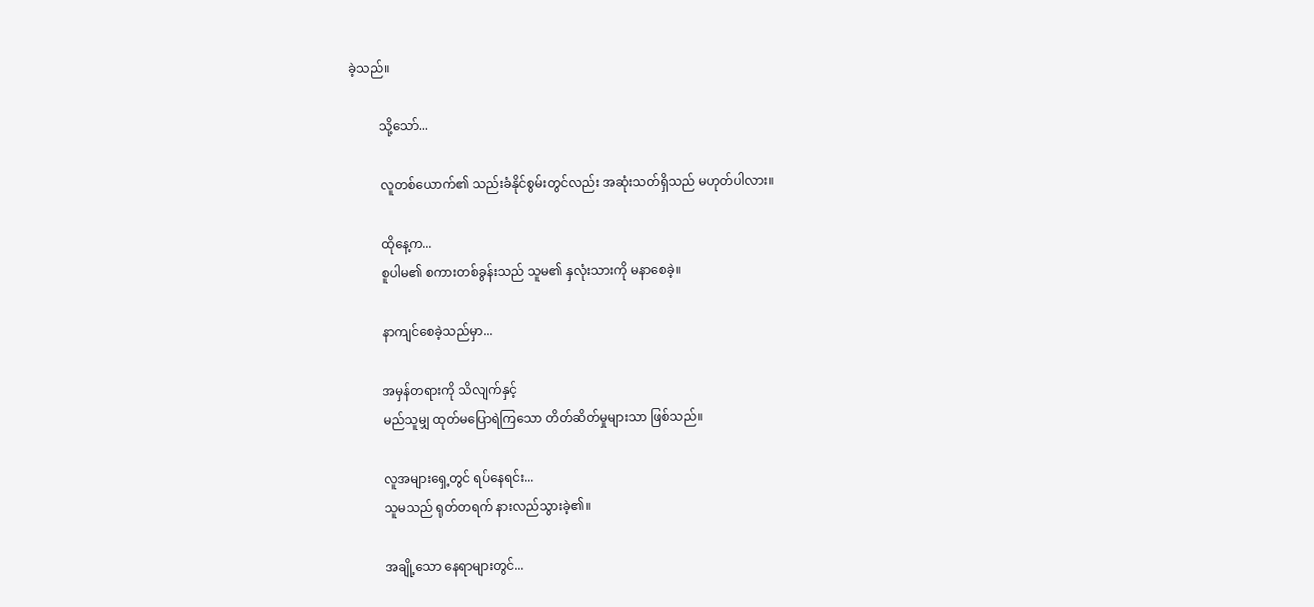ခဲ့သည်။

          သို့သော်...

          လူတစ်ယောက်၏ သည်းခံနိုင်စွမ်းတွင်လည်း အဆုံးသတ်ရှိသည် မဟုတ်ပါလား။

          ထိုနေ့က...
          စူပါမ၏ စကားတစ်ခွန်းသည် သူမ၏ နှလုံးသားကို မနာစေခဲ့။

          နာကျင်စေခဲ့သည်မှာ...

          အမှန်တရားကို သိလျက်နှင့်
          မည်သူမျှ ထုတ်မပြောရဲကြသော တိတ်ဆိတ်မှုများသာ ဖြစ်သည်။

          လူအများရှေ့တွင် ရပ်နေရင်း...
          သူမသည် ရုတ်တရက် နားလည်သွားခဲ့၏။

          အချို့သော နေရာများတွင်...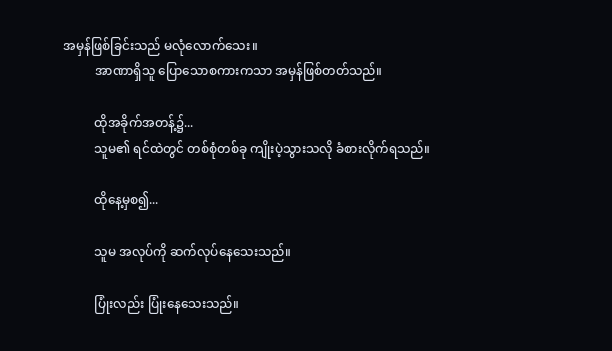အမှန်ဖြစ်ခြင်းသည် မလုံလောက်သေး။
          အာဏာရှိသူ ပြောသောစကားကသာ အမှန်ဖြစ်တတ်သည်။

          ထိုအခိုက်အတန့်၌...
          သူမ၏ ရင်ထဲတွင် တစ်စုံတစ်ခု ကျိုးပဲ့သွားသလို ခံစားလိုက်ရသည်။

          ထိုနေ့မှစ၍...

          သူမ အလုပ်ကို ဆက်လုပ်နေသေးသည်။

          ပြုံးလည်း ပြုံးနေသေးသည်။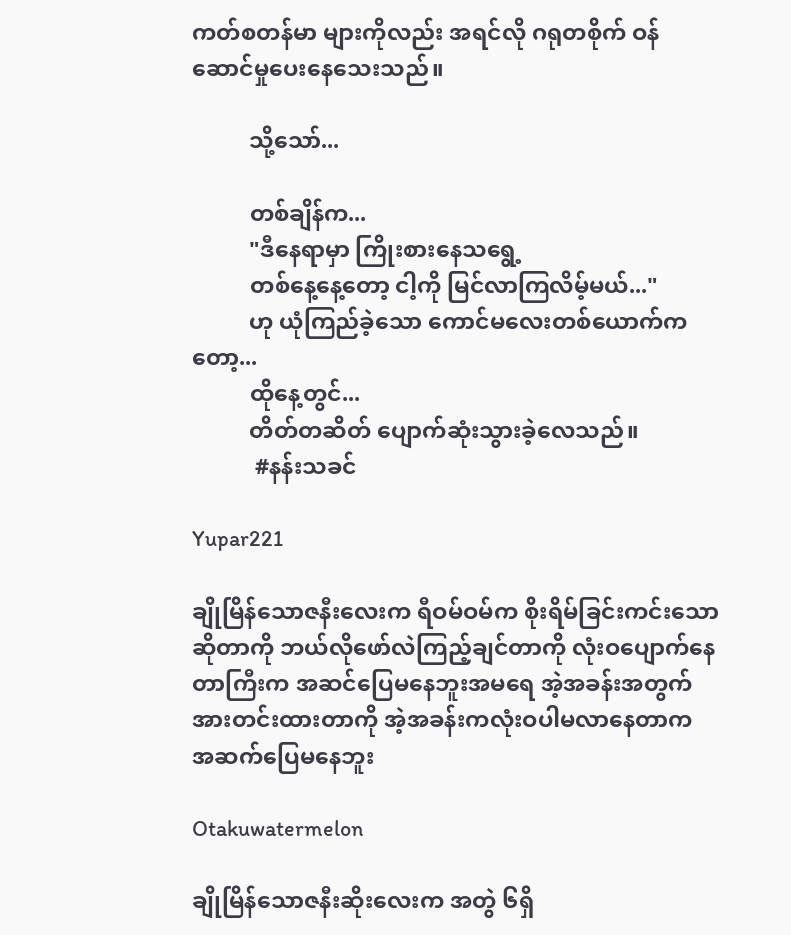ကတ်စတန်မာ များကိုလည်း အရင်လို ဂရုတစိုက် ဝန်ဆောင်မှုပေးနေသေးသည်။

          သို့သော်...

          တစ်ချိန်က...
          "ဒီနေရာမှာ ကြိုးစားနေသရွေ့
          တစ်နေ့နေ့တော့ ငါ့ကို မြင်လာကြလိမ့်မယ်..."
          ဟု ယုံကြည်ခဲ့သော ကောင်မလေးတစ်ယောက်ကတော့...
          ထိုနေ့တွင်...
          တိတ်တဆိတ် ပျောက်ဆုံးသွားခဲ့လေသည်။
           #နန်းသခင်

Yupar221

ချိုမြိန်သောဇနီးလေးက ရီဝမ်ဝမ်က စိုးရိမ်ခြင်းကင်းသောဆိုတာကို ဘယ်လိုဖော်လဲကြည့်ချင်တာကို လုံးဝပျောက်နေတာကြီးက အဆင်ပြေမနေဘူးအမရေ အဲ့အခန်းအတွက်အားတင်းထားတာကို အဲ့အခန်းကလုံးဝပါမလာနေတာက အဆက်ပြေမနေဘူး

Otakuwatermelon

ချိုမြိန်သောဇနီးဆိုးလေးက အတွဲ ၆ရှိ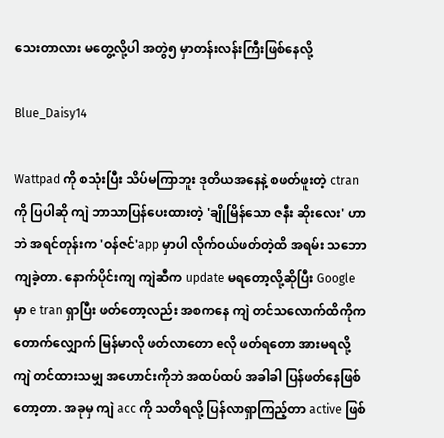သေးတာလား မတွေ့လို့ပါ အတွဲ၅ မှာတန်းလန်းကြီးဖြစ်နေလို့

Blue_Daisy14

Wattpad ကို စသုံးပြီး သိပ်မကြာဘူး ဒုတိယအနေနဲ့ စဖတ်ဖူးတဲ့ ctran ကို ပြပါဆို ကျဲ ဘာသာပြန်ပေးထားတဲ့ 'ချိုမြိန်သော ဇနီး ဆိုးလေး' ဟာဘဲ အရင်တုန်းက 'ဝန်ဇင်'app မှာပါ လိုက်ဝယ်ဖတ်တဲ့ထိ အရမ်း သဘောကျခဲ့တာ. နောက်ပိုင်းကျ ကျဲဆီက update မရတော့လို့ဆိုပြီး Google မှာ e tran ရှာပြီး ဖတ်တော့လည်း အစကနေ ကျဲ တင်သလောက်ထိကိုက တောက်လျှောက် မြန်မာလို ဖတ်လာတော eလို ဖတ်ရတော အားမရလို့ ကျဲ တင်ထားသမျှ အဟောင်းကိုဘဲ အထပ်ထပ် အခါခါ ပြန်ဖတ်နေဖြစ်တော့တာ. အခုမှ ကျဲ acc ကို သတိရလို့ ပြန်လာရှာကြည့်တာ active ဖြစ်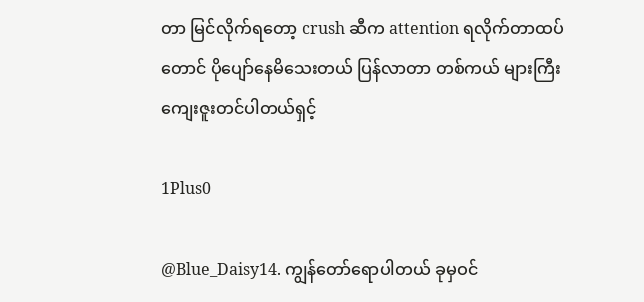တာ မြင်လိုက်ရတော့ crush ဆီက attention ရလိုက်တာထပ်တောင် ပိုပျော်နေမိသေးတယ် ပြန်လာတာ တစ်ကယ် များကြီး ကျေးဇူးတင်ပါတယ်ရှင့်

1Plus0

@Blue_Daisy14. ကျွန်တော်ရောပါတယ် ခုမှဝင်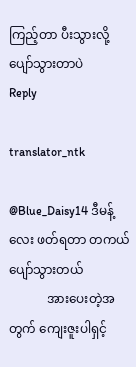ကြည့်တာ ပီးသွားလို့ ပျော်သွားတာပဲ
Reply

translator_ntk

@Blue_Daisy14 ဒီမန့်လေး ဖတ်ရတာ တကယ် ပျော်သွားတယ်
            အားပေးတဲ့အတွက် ကျေးဇူးပါရှင့်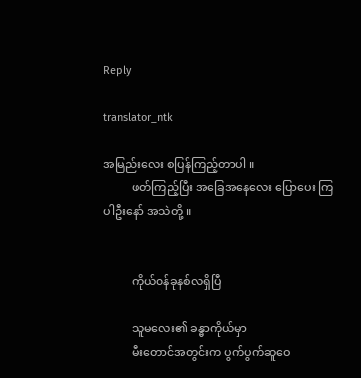Reply

translator_ntk

အမြည်းလေး စပြန်ကြည့်တာပါ ။
          ဖတ်ကြည့်ပြီး အခြေအနေလေး ပြောပေး ကြပါဦးနော် အသဲတို့ ။


          ကိုယ်၀န်ခုနစ်လရှိပြီ

          သူမလေး၏ ခန္ဓာကိုယ်မှာ
          မီးတောင်အတွင်းက ပွက်ပွက်ဆူ‌‌‌‌‌ဝေ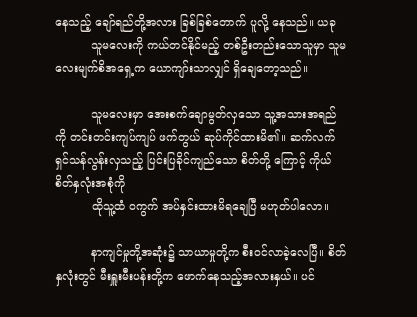နေသည့် ချော်ရည်တို့အလား ခြစ်ခြစ်တောက် ပူလို့ နေသည်။ ယခု
          သူမလေးကို ကယ်တင်နိုင်မည့် တစ်ဦးတည်းသောသူမှာ သူမလေးမျက်စိအ‌ရှေ့က ‌ယောကျာ်းသာလျှင် ရှိချေတော့သည်။

          သူမလေးမှာ အေးစက်ချောမွတ်လှသော သူ့အသားအရည်ကို တင်းတင်းကျပ်ကျပ် ဖက်တွယ် ဆုပ်ကိုင်ထားမိ၏။ ဆက်လက် ရှင်သန်လွန်းလှသည့် ပြင်းပြခိုင်ကျည်သော စိတ်တို့ ကြောင့် ကိုယ်စိတ်နှလုံးအစုံကို
          ထိုသူ့ထံ ၀ကွက် အပ်နှင်းထားမိရချေပြီ မဟုတ်ပါလော။

          နာကျင်မှုတို့အဆုံး၌ သာယာမှုတို့က စီး၀င်လာခဲ့လေပြီ။ စိတ်နှလုံးတွင် မီးရှူးမီးပန်းတို့က ဖောက်နေသည့်အလားနှယ်။ ပင်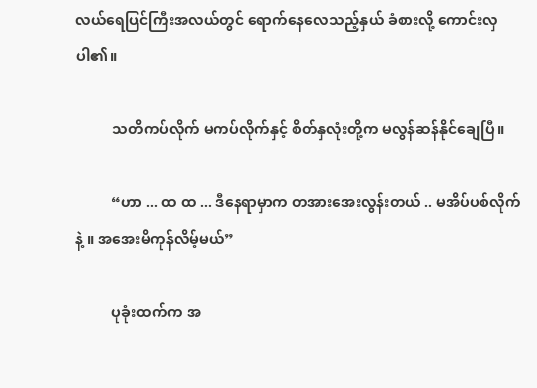လယ်ရေပြင်ကြီးအလယ်တွင် ရောက်နေလေသည့်နှယ် ခံစားလို့ ကောင်းလှပါ၏။

          သတိကပ်လိုက် မကပ်လိုက်နှင့် စိတ်နှလုံးတို့က မလွန်ဆန်နိုင်ချေပြီ။

          “ဟာ ... ထ ထ ... ဒီနေရာမှာက တအားအေးလွန်းတယ် .. မအိပ်ပစ်လိုက်နဲ့ ။ အအေးမိကုန်လိမ့်မယ်”

          ပုခုံးထက်က အ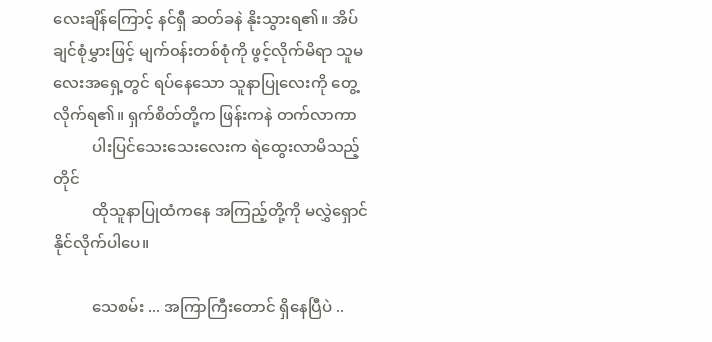လေးချိန်ကြောင့် နင်ရှီ ဆတ်ခနဲ နိုးသွားရ၏။ အိပ်ချင်စုံမွှားဖြင့် မျက်၀န်းတစ်စုံကို ဖွင့်လိုက်မိရာ သူမလေးအ‌ရှေ့တွင် ရပ်နေသော သူနာပြုလေးကို တွေ့လိုက်ရ၏။ ရှက်စိတ်တို့က ဖြန်းကနဲ တက်လာကာ
          ပါးပြင်သေးသေးလေးက ရဲထွေးလာမိသည့်တိုင်
          ထိုသူနာပြုထံကနေ အကြည့်တို့ကို မလွှဲရှောင်နိုင်လိုက်ပါပေ။

          သေစမ်း ... အကြာကြီးတောင် ရှိနေပြီပဲ ..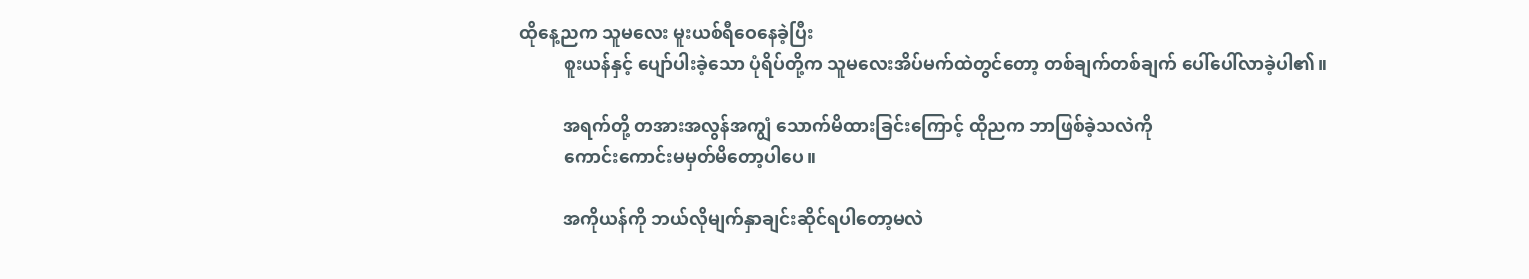ထိုနေ့ညက သူမလေး မူးယစ်ရီ‌ဝေနေခဲ့ပြီး
          စူးယန်နှင့် ပျော်ပါးခဲ့သော ပုံရိပ်တို့က သူမလေးအိပ်မက်ထဲတွင်တော့ တစ်ချက်တစ်ချက် ပေါ်ပေါ်လာခဲ့ပါ၏။

          အရက်တို့ တအားအလွန်အကျွံ သောက်မိထားခြင်းကြောင့် ထိုညက ဘာဖြစ်ခဲ့သလဲကို
          ကောင်းကောင်းမမှတ်မိတော့ပါပေ။

          အကိုယန်ကို ဘယ်လိုမျက်နှာချင်းဆိုင်ရပါတော့မလဲ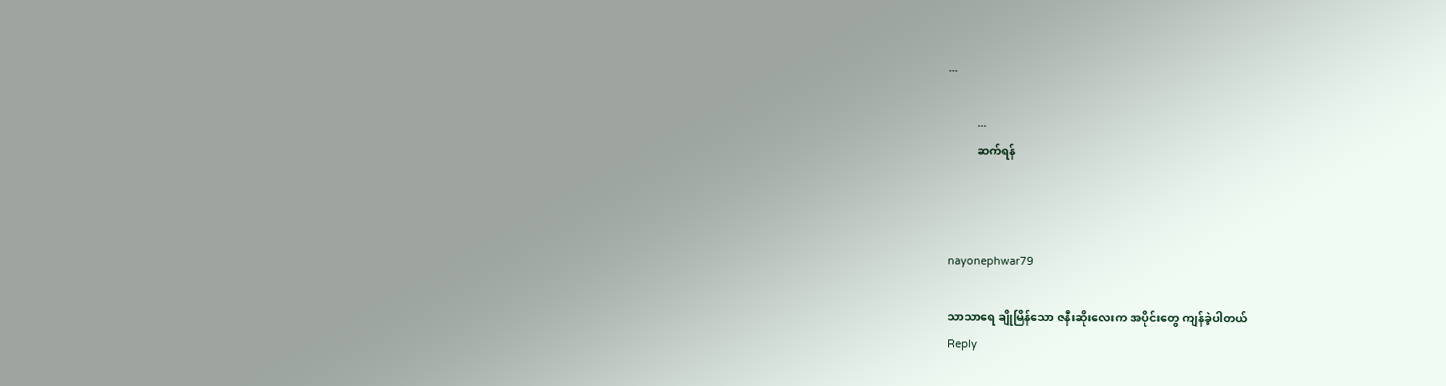...

          ...
          ဆက်ရန်



nayonephwar79

သာသာရေ ချိုမြိန်သော ဇနီးဆိုးလေးက အပိုင်းတွေ ကျန်ခဲ့ပါတယ်
Reply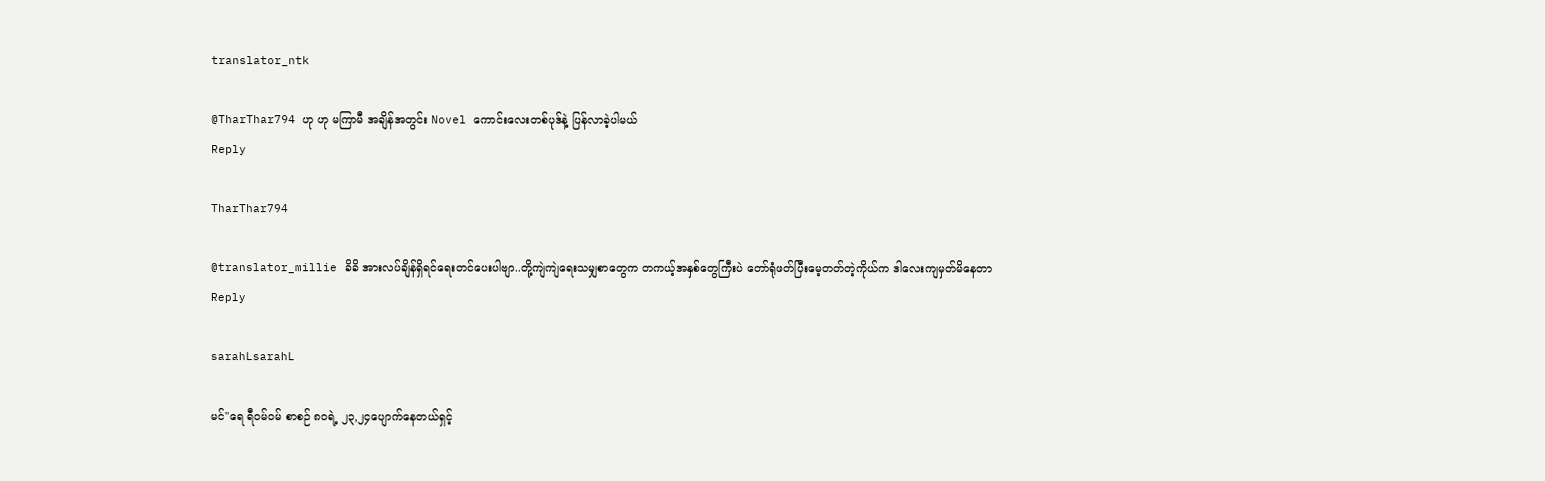translator_ntk

@TharThar794 ဟု ဟု မကြာမီ အချိန်အတွင်း Novel ကောင်းလေးတစ်ပုဒ်နဲ့ ပြန်လာခဲ့ပါမယ်
Reply

TharThar794

@translator_millie ခိခိ အားလပ်ချိန်ရှိရင်ရေးတင်ပေးပါဗျာ..တို့ကျဲကျဲရေးသမျှစာတွေက တကယ့်အနှစ်တွေကြီးပဲ တော်ရုံဖတ်ပြီးမေ့တတ်တဲ့ကိုယ်က ဒါလေးကျမှတ်မိနေတာ
Reply

sarahLsarahL

မင်"ရေ ရီဝမ်ဝမ် စာစဉ် ၈၀ရဲ့ ၂၃,၂၄ပျောက်နေတယ်ရှင့်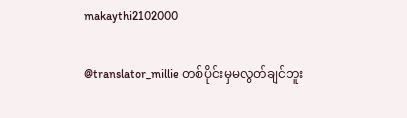makaythi2102000

@translator_millie တစ်ပိုင်းမှမလွတ်ချင်ဘူး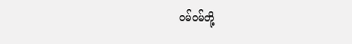ဝမ်ဝမ်တို့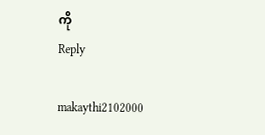ကို
Reply

makaythi2102000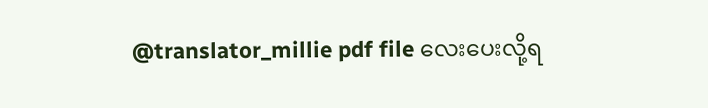@translator_millie pdf file လေးပေးလို့ရ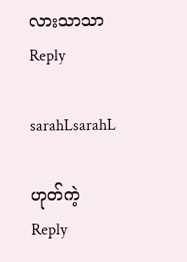လားသာသာ
Reply

sarahLsarahL

ဟုတ်ကဲ့
Reply